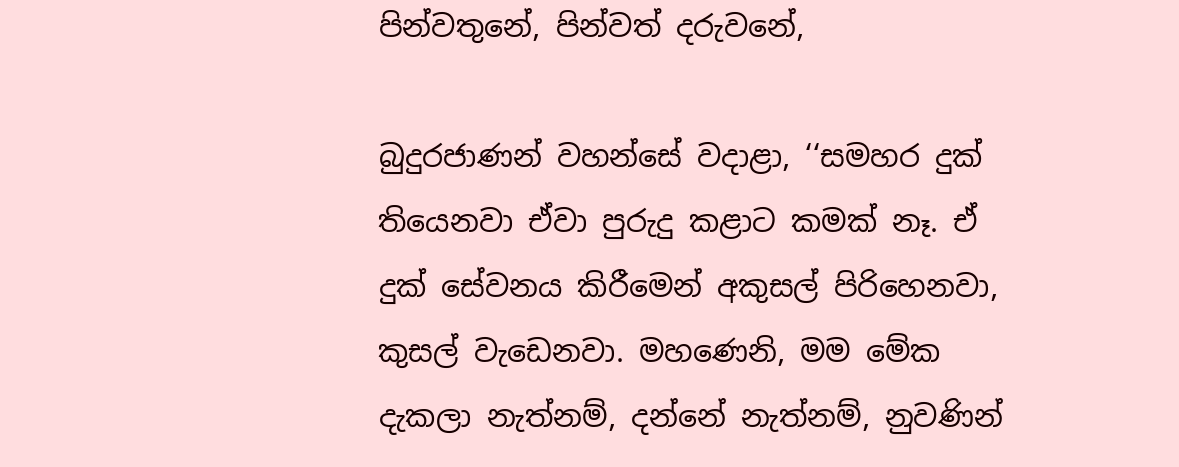පින්වතුනේ, පින්වත් දරුවනේ,

බුදුරජාණන් වහන්සේ වදාළා, ‘‘සමහර දුක් තියෙනවා ඒවා පුරුදු කළාට කමක් නෑ. ඒ දුක් සේවනය කිරීමෙන් අකුසල් පිරිහෙනවා, කුසල් වැඩෙනවා. මහණෙනි, මම මේක දැකලා නැත්නම්, දන්නේ නැත්නම්, නුවණින්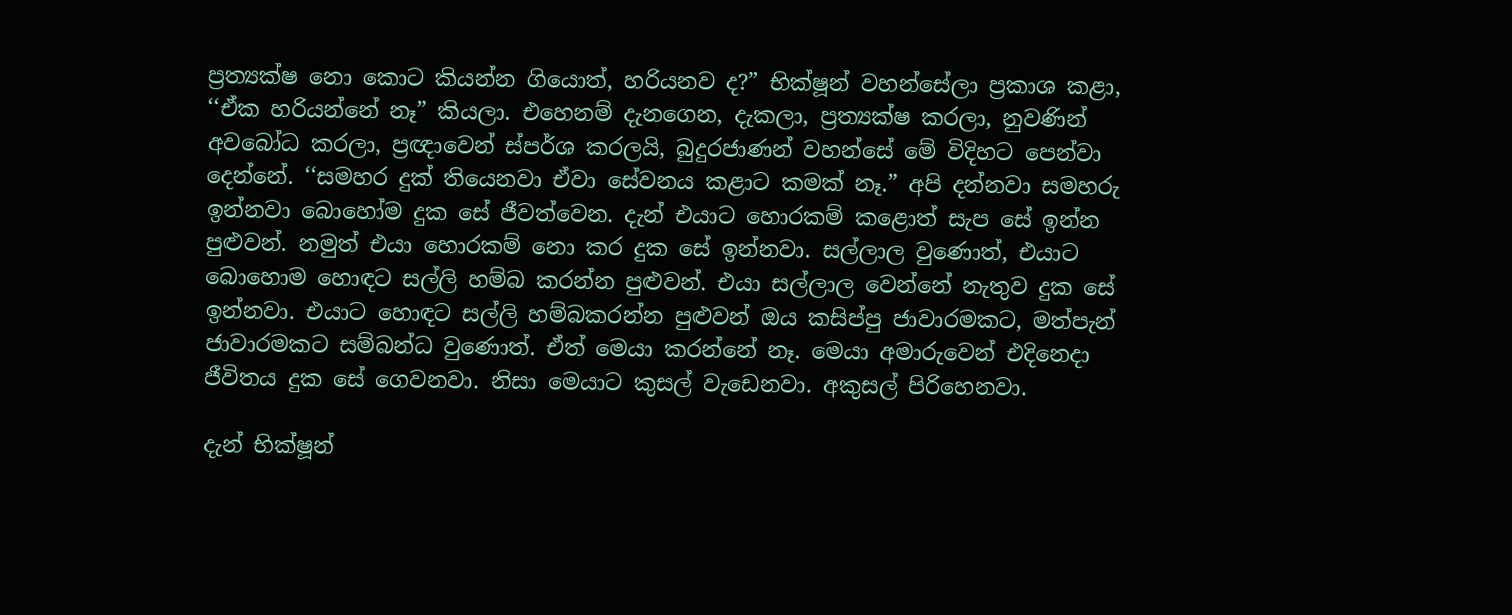ප්‍රත්‍යක්ෂ නො කොට කියන්න ගියොත්, හරියනව ද?” භික්ෂූන් වහන්සේලා ප්‍රකාශ කළා, ‘‘ඒක හරියන්නේ නෑ” කියලා. එහෙනම් දැනගෙන, දැකලා, ප්‍රත්‍යක්ෂ කරලා, නුවණින් අවබෝධ කරලා, ප්‍රඥාවෙන් ස්පර්ශ කරලයි, බුදුරජාණන් වහන්සේ මේ විදිහට පෙන්වා දෙන්නේ. ‘‘සමහර දුක් තියෙනවා ඒවා සේවනය කළාට කමක් නෑ.” අපි දන්නවා සමහරු ඉන්නවා බොහෝම දුක සේ ජීවත්වෙන. දැන් එයාට හොරකම් කළොත් සැප සේ ඉන්න පුළුවන්. නමුත් එයා හොරකම් නො කර දුක සේ ඉන්නවා. සල්ලාල වුණොත්, එයාට බොහොම හොඳට සල්ලි හම්බ කරන්න පුළුවන්. එයා සල්ලාල වෙන්නේ නැතුව දුක සේ ඉන්නවා. එයාට හොඳට සල්ලි හම්බකරන්න පුළුවන් ඔය කසිප්පු ජාවාරමකට, මත්පැන් ජාවාරමකට සම්බන්ධ වුණොත්. ඒත් මෙයා කරන්නේ නෑ. මෙයා අමාරුවෙන් එදිනෙදා ජීවිතය දුක සේ ගෙවනවා. නිසා මෙයාට කුසල් වැඩෙනවා. අකුසල් පිරිහෙනවා.

දැන් භික්ෂූන්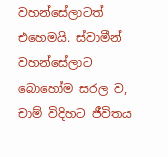වහන්සේලාටත් එහෙමයි. ස්වාමීන් වහන්සේලාට බොහෝම සරල ව, චාම් විදිහට ජීවිතය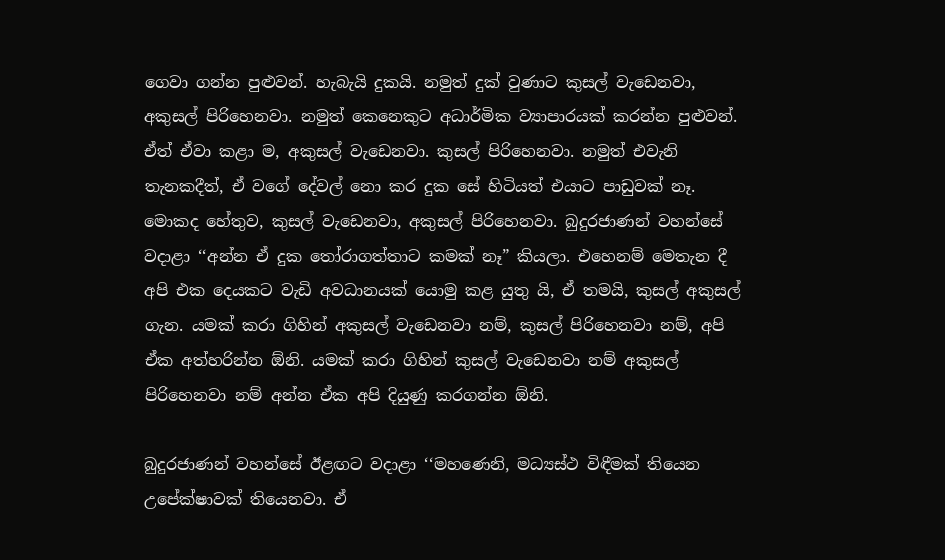ගෙවා ගන්න පුළුවන්. හැබැයි දුකයි. නමුත් දුක් වුණාට කුසල් වැඩෙනවා, අකුසල් පිරිහෙනවා. නමුත් කෙනෙකුට අධාර්මික ව්‍යාපාරයක් කරන්න පුළුවන්. ඒත් ඒවා කළා ම, අකුසල් වැඩෙනවා. කුසල් පිරිහෙනවා. නමුත් එවැනි තැනකදීත්, ඒ වගේ දේවල් නො කර දුක සේ හිටියත් එයාට පාඩුවක් නෑ. මොකද හේතුව, කුසල් වැඩෙනවා, අකුසල් පිරිහෙනවා. බුදුරජාණන් වහන්සේ වදාළා ‘‘අන්න ඒ දුක තෝරාගත්තාට කමක් නෑ” කියලා. එහෙනම් මෙතැන දී අපි එක දෙයකට වැඩි අවධානයක් යොමු කළ යුතු යි, ඒ තමයි, කුසල් අකුසල් ගැන. යමක් කරා ගිහින් අකුසල් වැඩෙනවා නම්, කුසල් පිරිහෙනවා නම්, අපි ඒක අත්හරින්න ඕනි. යමක් කරා ගිහින් කුසල් වැඩෙනවා නම් අකුසල් පිරිහෙනවා නම් අන්න ඒක අපි දියුණු කරගන්න ඕනි.

බුදුරජාණන් වහන්සේ ඊළඟට වදාළා ‘‘මහණෙනි, මධ්‍යස්ථ විඳීමක් තියෙන උපේක්ෂාවක් තියෙනවා. ඒ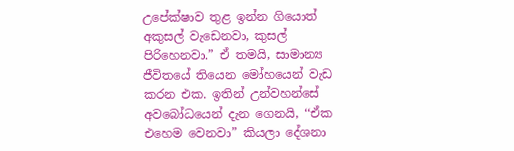උපේක්ෂාව තුළ ඉන්න ගියොත් අකුසල් වැඩෙනවා, කුසල් පිරිහෙනවා.” ඒ තමයි, සාමාන්‍ය ජීවිතයේ තියෙන මෝහයෙන් වැඩ කරන එක. ඉතින් උන්වහන්සේ අවබෝධයෙන් දැන ගෙනයි, ‘‘ඒක එහෙම වෙනවා” කියලා දේශනා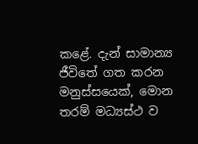කළේ. දැන් සාමාන්‍ය ජීවිතේ ගත කරන මනුස්සයෙක්, මොන තරම් මධ්‍යස්ථ ව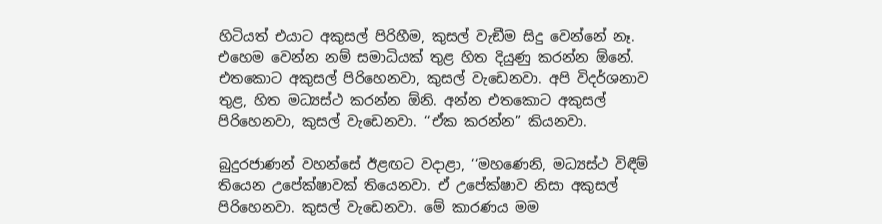හිටියත් එයාට අකුසල් පිරිහීම, කුසල් වැඞීම සිදු වෙන්නේ නෑ. එහෙම වෙන්න නම් සමාධියක් තුළ හිත දියුණු කරන්න ඕනේ. එතකොට අකුසල් පිරිහෙනවා, කුසල් වැඩෙනවා. අපි විදර්ශනාව තුළ, හිත මධ්‍යස්ථ කරන්න ඕනි. අන්න එතකොට අකුසල් පිරිහෙනවා, කුසල් වැඩෙනවා. ‘‘ඒක කරන්න” කියනවා.

බුදුරජාණන් වහන්සේ ඊළඟට වදාළා, ‘‘මහණෙනි, මධ්‍යස්ථ විඳීම් තියෙන උපේක්ෂාවක් තියෙනවා. ඒ උපේක්ෂාව නිසා අකුසල් පිරිහෙනවා. කුසල් වැඩෙනවා. මේ කාරණය මම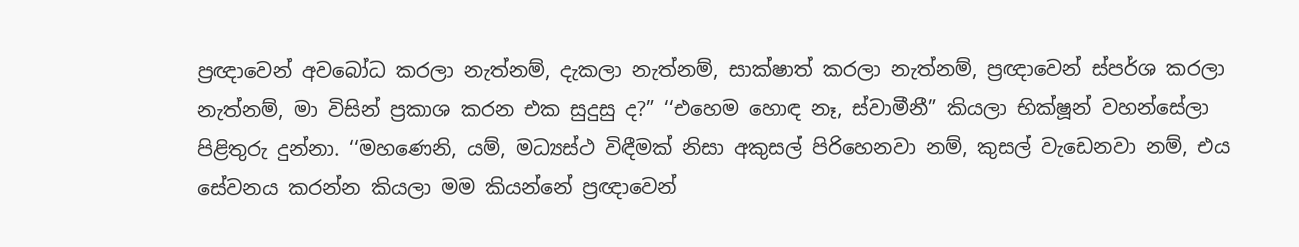ප්‍රඥාවෙන් අවබෝධ කරලා නැත්නම්, දැකලා නැත්නම්, සාක්ෂාත් කරලා නැත්නම්, ප්‍රඥාවෙන් ස්පර්ශ කරලා නැත්නම්, මා විසින් ප්‍රකාශ කරන එක සුදුසු ද?” ‘‘එහෙම හොඳ නෑ, ස්වාමීනී” කියලා භික්ෂූන් වහන්සේලා පිළිතුරු දුන්නා. ‘‘මහණෙනි, යම්, මධ්‍යස්ථ විඳීමක් නිසා අකුසල් පිරිහෙනවා නම්, කුසල් වැඩෙනවා නම්, එය සේවනය කරන්න කියලා මම කියන්නේ ප්‍රඥාවෙන්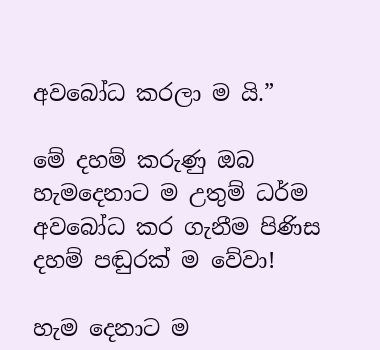අවබෝධ කරලා ම යි.”

මේ දහම් කරුණු ඔබ හැමදෙනාට ම උතුම් ධර්ම අවබෝධ කර ගැනීම පිණිස දහම් පඬුරක් ම වේවා!

හැම දෙනාට ම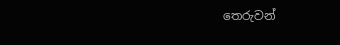තෙරුවන්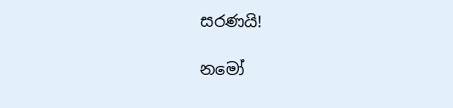සරණයි!

නමෝ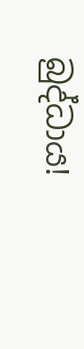බුද්ධාය!